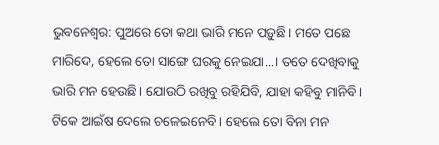ଭୁବନେଶ୍ୱର: ପୁଅରେ ତୋ କଥା ଭାରି ମନେ ପଡ଼ୁଛି। ମତେ ପଛେ ମାରିଦେ, ହେଲେ ତୋ ସାଙ୍ଗେ ଘରକୁ ନେଇଯା...। ତତେ ଦେଖିବାକୁ ଭାରି ମନ ହେଉଛି। ଯୋଉଠି ରଖିବୁ ରହିଯିବି, ଯାହା କହିବୁ ମାନିବି। ଟିକେ ଆଇଁଷ ଦେଲେ ଚଳେଇନେବି। ହେଲେ ତୋ ବିନା ମନ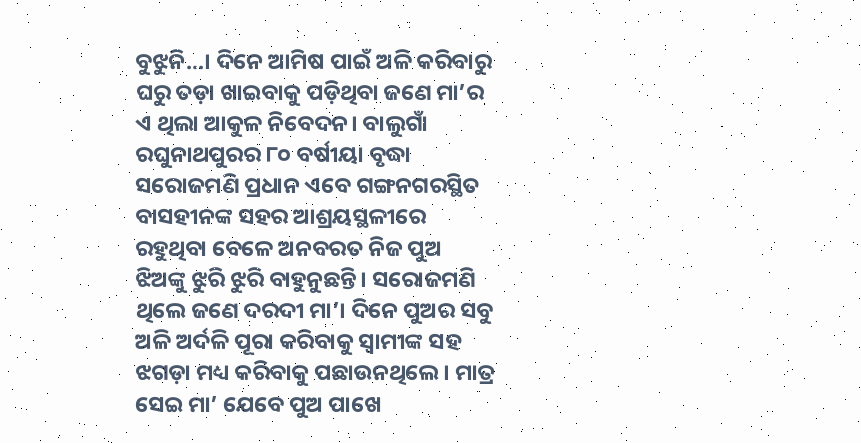ବୁଝୁନି...। ଦିନେ ଆମିଷ ପାଇଁ ଅଳି କରିବାରୁ ଘରୁ ତଡ଼ା ଖାଇବାକୁ ପଡ଼ିଥିବା ଜଣେ ମା’ର ଏ ଥିଲା ଆକୁଳ ନିବେଦନ। ବାଲୁଗାଁ ରଘୁନାଥପୁରର ୮୦ ବର୍ଷୀୟା ବୃଦ୍ଧା ସରୋଜମଣି ପ୍ରଧାନ ଏବେ ଗଙ୍ଗନଗରସ୍ଥିତ ବାସହୀନଙ୍କ ସହର ଆଶ୍ରୟସ୍ଥଳୀରେ ରହୁଥିବା ବେଳେ ଅନବରତ ନିଜ ପୁଅ ଝିଅଙ୍କୁ ଝୁରି ଝୁରି ବାହୁନୁଛନ୍ତି। ସରୋଜମଣି ଥିଲେ ଜଣେ ଦରଦୀ ମା’। ଦିନେ ପୁଅର ସବୁ ଅଳି ଅର୍ଦଳି ପୂରା କରିବାକୁ ସ୍ୱାମୀଙ୍କ ସହ ଝଗଡ଼ା ମଧ୍ୟ କରିବାକୁ ପଛାଉନଥିଲେ। ମାତ୍ର ସେଇ ମା’ ଯେବେ ପୁଅ ପାଖେ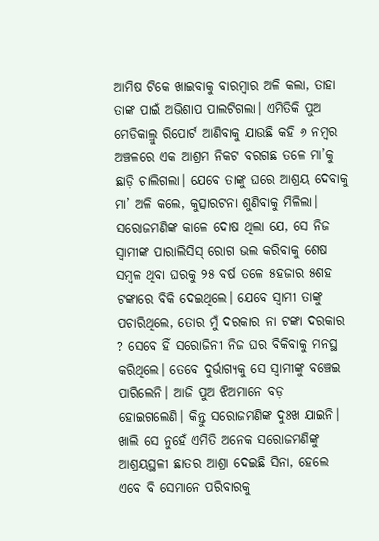ଆମିଷ ଟିକେ ଖାଇବାକୁ ବାରମ୍ବାର ଅଳି କଲା, ତାହା ତାଙ୍କ ପାଇଁ ଅଭିଶାପ ପାଲଟିଗଲା। ଏମିତିକି ପୁଅ ମେଡିକାଲ୍ରୁ ରିପୋର୍ଟ ଆଣିବାକୁ ଯାଉଛି କହି ୬ ନମ୍ବର ଅଞ୍ଚଳରେ ଏକ ଆଶ୍ରମ ନିକଟ ବରଗଛ ତଳେ ମା’କୁ ଛାଡ଼ି ଚାଲିଗଲା। ଯେବେ ତାଙ୍କୁ ଘରେ ଆଶ୍ରୟ ଦେବାକୁ ମା’ ଅଳି କଲେ, କୁତ୍ସାରଟନା ଶୁଣିବାକୁ ମିଳିଲା। ସରୋଜମଣିଙ୍କ କାଳେ ଦୋଷ ଥିଲା ଯେ, ସେ ନିଜ ସ୍ୱାମୀଙ୍କ ପାରାଲିସିସ୍ ରୋଗ ଭଲ କରିବାକୁ ଶେଷ ସମ୍ବଳ ଥିବା ଘରକୁ ୨୫ ବର୍ଷ ତଳେ ୫ହଜାର ୫ଶହ ଟଙ୍କାରେ ବିକି ଦେଇଥିଲେ। ଯେବେ ସ୍ୱାମୀ ତାଙ୍କୁ ପଚାରିଥିଲେ, ତୋର ମୁଁ ଦରକାର ନା ଟଙ୍କା ଦରକାର ? ସେବେ ହିଁ ସରୋଜିନୀ ନିଜ ଘର ବିକିବାକୁ ମନସ୍ଥ କରିଥିଲେ। ତେବେ ଦୁର୍ଭାଗ୍ୟକୁ ସେ ସ୍ୱାମୀଙ୍କୁ ବଞ୍ଚେଇ ପାରିଲେନି। ଆଜି ପୁଅ ଝିଅମାନେ ବଡ଼ ହୋଇଗଲେଣି। କିନ୍ତୁ ସରୋଜମଣିଙ୍କ ଦୁଃଖ ଯାଇନି। ଖାଲି ସେ ନୁହେଁ ଏମିତି ଅନେକ ସରୋଜମଣିଙ୍କୁ ଆଶ୍ରୟସ୍ଥଳୀ ଛାତର ଆଶ୍ରା ଦେଇଛି ସିନା, ହେଲେ ଏବେ ବି ସେମାନେ ପରିବାରକୁ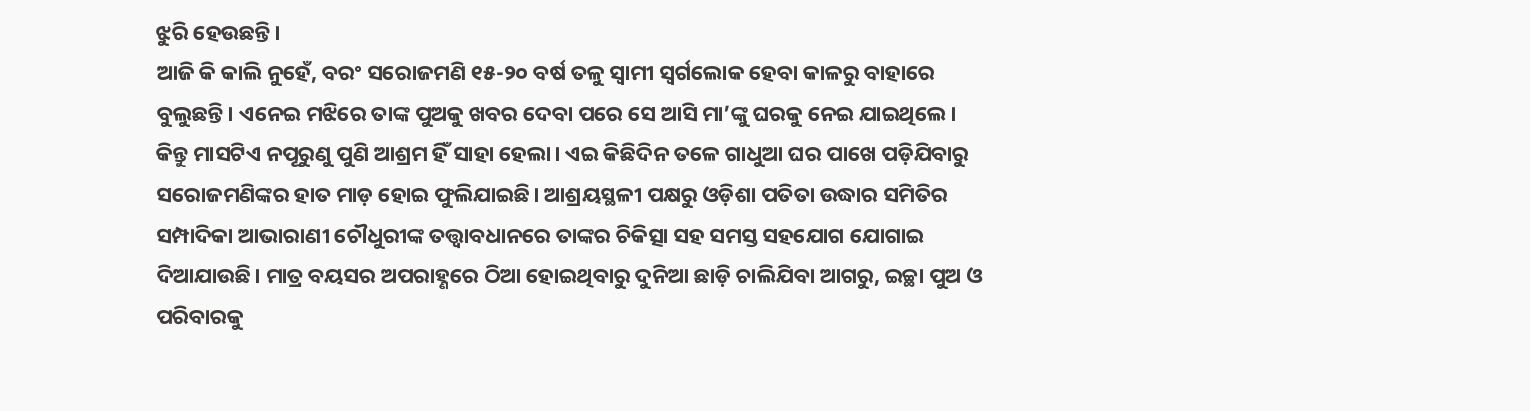ଝୁରି ହେଉଛନ୍ତି।
ଆଜି କି କାଲି ନୁହେଁ, ବରଂ ସରୋଜମଣି ୧୫-୨୦ ବର୍ଷ ତଳୁ ସ୍ୱାମୀ ସ୍ୱର୍ଗଲୋକ ହେବା କାଳରୁ ବାହାରେ ବୁଲୁଛନ୍ତି। ଏନେଇ ମଝିରେ ତାଙ୍କ ପୁଅକୁ ଖବର ଦେବା ପରେ ସେ ଆସି ମା’ଙ୍କୁ ଘରକୁ ନେଇ ଯାଇଥିଲେ। କିନ୍ତୁ ମାସଟିଏ ନପୂରୁଣୁ ପୁଣି ଆଶ୍ରମ ହିଁ ସାହା ହେଲା। ଏଇ କିଛିଦିନ ତଳେ ଗାଧୁଆ ଘର ପାଖେ ପଡ଼ିଯିବାରୁ ସରୋଜମଣିଙ୍କର ହାତ ମାଡ଼ ହୋଇ ଫୁଲିଯାଇଛି। ଆଶ୍ରୟସ୍ଥଳୀ ପକ୍ଷରୁ ଓଡ଼ିଶା ପତିତା ଉଦ୍ଧାର ସମିତିର ସମ୍ପାଦିକା ଆଭାରାଣୀ ଚୌଧୁରୀଙ୍କ ତତ୍ତ୍ୱାବଧାନରେ ତାଙ୍କର ଚିକିତ୍ସା ସହ ସମସ୍ତ ସହଯୋଗ ଯୋଗାଇ ଦିଆଯାଉଛି। ମାତ୍ର ବୟସର ଅପରାହ୍ଣରେ ଠିଆ ହୋଇଥିବାରୁ ଦୁନିଆ ଛାଡ଼ି ଚାଲିଯିବା ଆଗରୁ, ଇଚ୍ଛା ପୁଅ ଓ ପରିବାରକୁ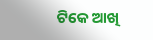ଟିକେ ଆଖି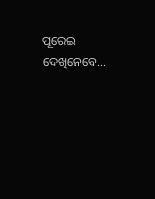ପୂରେଇ ଦେଖିନେବେ...